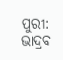ପୁରୀ: ଭାଦ୍ରବ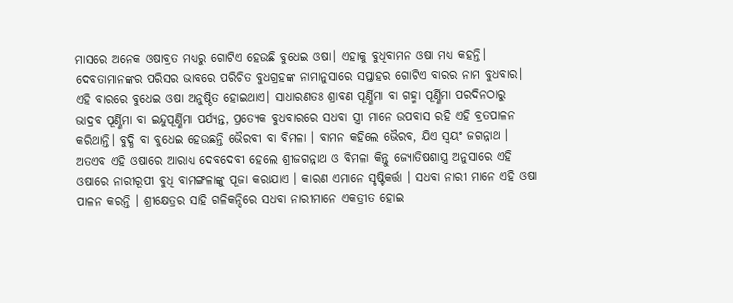ମାସରେ ଅନେକ ଓଷାବ୍ରତ ମଧ୍ୟରୁ ଗୋଟିଏ ହେଉଛି ବୁଧେଇ ଓଷା। ଏହାକୁ ବୁଧିବାମନ ଓଷା ମଧ୍ୟ କହନ୍ତି। ଦେବତାମାନଙ୍କର ପରିସର ଭାବରେ ପରିଚିତ ବୁଧଗ୍ରହଙ୍କ ନାମାନୁସାରେ ସପ୍ତାହର ଗୋଟିଏ ବାରର ନାମ ବୁଧବାର। ଏହି ବାରରେ ବୁଧେଇ ଓଷା ଅନୁଷ୍ଠିତ ହୋଇଥାଏ। ସାଧାରଣତଃ ଶ୍ରାବଣ ପୂର୍ଣ୍ଣିମା ବା ଗହ୍ମା ପୂର୍ଣ୍ଣିମା ପରଦିନଠାରୁ ଭାଦ୍ରବ ପୂର୍ଣ୍ଣିମା ବା ଇନ୍ଦୁପୂର୍ଣ୍ଣିମା ପର୍ଯ୍ୟନ୍ତ, ପ୍ରତ୍ୟେକ ବୁଧବାରରେ ସଧବା ସ୍ତ୍ରୀ ମାନେ ଉପବାସ ରହି ଏହି ବ୍ରତପାଳନ କରିଥାନ୍ତି। ବୁଦ୍ଧି ବା ବୁଧେଇ ହେଉଛନ୍ତି ଭୈରବୀ ବା ବିମଳା । ବାମନ କହିଲେ ଭୈରବ, ଯିଏ ସ୍ୱୟଂ ଜଗନ୍ନାଥ । ଅତଏବ ଏହି ଓଷାରେ ଆରାଧ୍ୟ ଦେବଦେବୀ ହେଲେ ଶ୍ରୀଜଗନ୍ନାଥ ଓ ବିମଳା କିନ୍ତୁ ଜ୍ୟୋତିଷଶାସ୍ତ୍ର ଅନୁସାରେ ଏହି ଓଷାରେ ନାରୀରୂପୀ ବୁଧି ବାମଙ୍ଗଳାଙ୍କୁ ପୂଜା କରାଯାଏ । କାରଣ ଏମାନେ ସୃଷ୍ଟିକର୍ତ୍ତା । ସଧବା ନାରୀ ମାନେ ଏହି ଓଷା ପାଳନ କରନ୍ତି । ଶ୍ରୀକ୍ଷେତ୍ରର ସାହି ଗଳିକନ୍ଦିରେ ସଧବା ନାରୀମାନେ ଏକତ୍ରୀତ ହୋଇ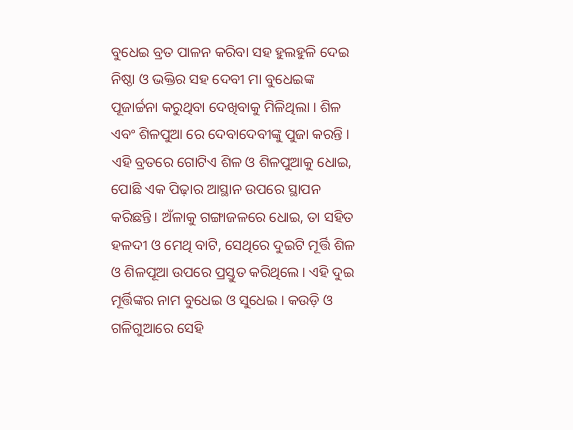ବୁଧେଇ ବ୍ରତ ପାଳନ କରିବା ସହ ହୁଲହୁଳି ଦେଇ ନିଷ୍ଠା ଓ ଭକ୍ତିର ସହ ଦେବୀ ମା ବୁଧେଇଙ୍କ ପୂଜାର୍ଚ୍ଚନା କରୁଥିବା ଦେଖିବାକୁ ମିଳିଥିଲା । ଶିଳ ଏବଂ ଶିଳପୁଆ ରେ ଦେବାଦେବୀଙ୍କୁ ପୁଜା କରନ୍ତି । ଏହି ବ୍ରତରେ ଗୋଟିଏ ଶିଳ ଓ ଶିଳପୁଆକୁ ଧୋଇ, ପୋଛି ଏକ ପିଢ଼ାର ଆସ୍ଥାନ ଉପରେ ସ୍ଥାପନ କରିଛନ୍ତି। ଅଁଳାକୁ ଗଙ୍ଗାଜଳରେ ଧୋଇ, ତା ସହିତ ହଳଦୀ ଓ ମେଥି ବାଟି, ସେଥିରେ ଦୁଇଟି ମୂର୍ତ୍ତି ଶିଳ ଓ ଶିଳପୂଆ ଉପରେ ପ୍ରସ୍ତୁତ କରିଥିଲେ। ଏହି ଦୁଇ ମୂର୍ତ୍ତିଙ୍କର ନାମ ବୁଧେଇ ଓ ସୁଧେଇ । କଉଡ଼ି ଓ ଗଳିଗୁଆରେ ସେହି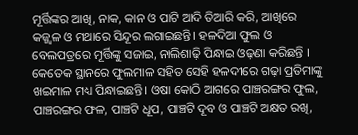ମୂର୍ତ୍ତିଙ୍କର ଆଖି, ନାକ, କାନ ଓ ପାଟି ଆଦି ତିଆରି କରି, ଆଖିରେ କଜ୍ଜ୍ୱଳ ଓ ମଥାରେ ସିନ୍ଦୂର ଲଗାଇଛନ୍ତି। ହଳଦିଆ ଫୁଲ ଓ ବେଲପତ୍ରରେ ମୂର୍ତ୍ତିଙ୍କୁ ସଜାଇ, ନାଲିଶାଢ଼ି ପିନ୍ଧାଇ ଓଢ଼ଣା କରିଛନ୍ତି । କେତେକ ସ୍ଥାନରେ ଫୁଲମାଳ ସହିତ ସେହି ହଳଦୀରେ ଗଢ଼ା ପ୍ରତିମାଙ୍କୁ ଖଇମାଳ ମଧ୍ୟ ପିନ୍ଧାଇଛନ୍ତି। ଓଷା କୋଠି ଆଗରେ ପାଞ୍ଚରଙ୍ଗର ଫୁଲ, ପାଞ୍ଚରଙ୍ଗର ଫଳ, ପାଞ୍ଚଟି ଧୂପ, ପାଞ୍ଚଟି ଦୂବ ଓ ପାଞ୍ଚଟି ଅକ୍ଷତ ରଖି,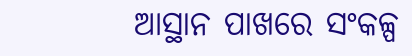ଆସ୍ଥାନ ପାଖରେ ସଂକଳ୍ପ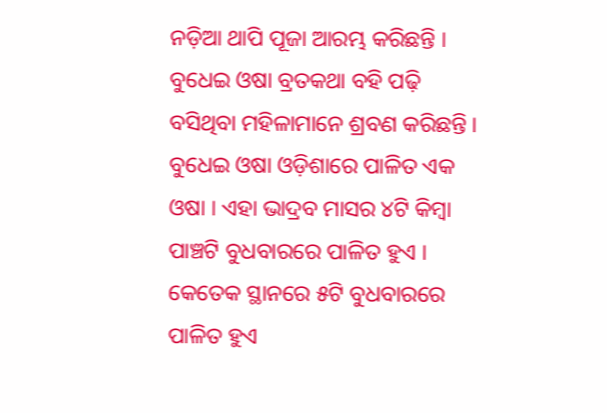ନଡ଼ିଆ ଥାପି ପୂଜା ଆରମ୍ଭ କରିଛନ୍ତି । ବୁଧେଇ ଓଷା ବ୍ରତକଥା ବହି ପଢ଼ି ବସିଥିବା ମହିଳାମାନେ ଶ୍ରବଣ କରିଛନ୍ତି । ବୁଧେଇ ଓଷା ଓଡ଼ିଶାରେ ପାଳିତ ଏକ ଓଷା । ଏହା ଭାଦ୍ରବ ମାସର ୪ଟି କିମ୍ବା ପାଞ୍ଚଟି ବୁଧବାରରେ ପାଳିତ ହୁଏ । କେତେକ ସ୍ଥାନରେ ୫ଟି ବୁଧବାରରେ ପାଳିତ ହୁଏ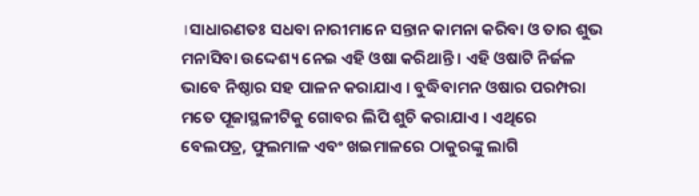।ସାଧାରଣତଃ ସଧବା ନାରୀମାନେ ସନ୍ତାନ କାମନା କରିବା ଓ ତାର ଶୁଭ ମନାସିବା ଉଦ୍ଦେଶ୍ୟ ନେଇ ଏହି ଓଷା କରିଥାନ୍ତି । ଏହି ଓଷାଟି ନିର୍ଜଳ ଭାବେ ନିଷ୍ଠାର ସହ ପାଳନ କରାଯାଏ । ବୁଦ୍ଧିବାମନ ଓଷାର ପରମ୍ପରା ମତେ ପୂଜାସ୍ଥଳୀଟିକୁ ଗୋବର ଲିପି ଶୁଚି କରାଯାଏ । ଏଥିରେ ବେଲପତ୍ର, ଫୁଲମାଳ ଏବଂ ଖଇମାଳରେ ଠାକୁରଙ୍କୁ ଲାଗି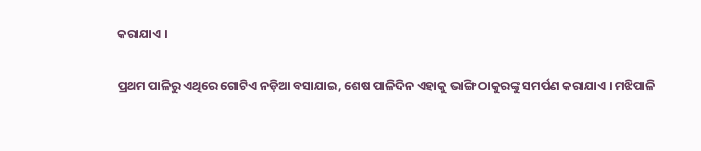କରାଯାଏ ।

ପ୍ରଥମ ପାଳିରୁ ଏଥିରେ ଗୋଟିଏ ନଡ଼ିଆ ବସାଯାଇ, ଶେଷ ପାଳିଦିନ ଏହାକୁ ଭାଙ୍ଗି ଠାକୁରଙ୍କୁ ସମର୍ପଣ କରାଯାଏ । ମଝିପାଳି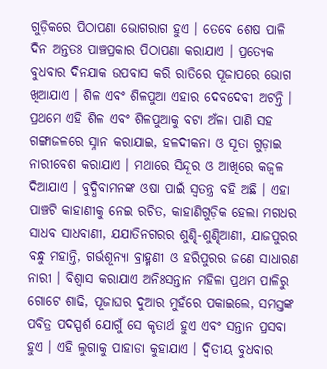ଗୁଡ଼ିକରେ ପିଠାପଣା ଭୋଗରାଗ ହୁଏ । ତେବେ ଶେଷ ପାଳି ଦିନ ଅନ୍ତତଃ ପାଞ୍ଚପ୍ରକାର ପିଠାପଣା କରାଯାଏ । ପ୍ରତ୍ୟେକ ବୁଧବାର ଦିନଯାକ ଉପବାସ କରି ରାତିରେ ପୂଜାପରେ ଭୋଗ ଖିଆଯାଏ । ଶିଳ ଏବଂ ଶିଳପୁଆ ଏହାର ଦେବଦେବୀ ଅଟନ୍ତି । ପ୍ରଥମେ ଏହି ଶିଳ ଏବଂ ଶିଳପୁଆକୁ ବଟା ଅଁଳା ପାଣି ସହ ଗଙ୍ଗାଜଳରେ ସ୍ନାନ କରାଯାଇ, ହଳଦୀକନା ଓ ସୂତା ଗୁଡ଼ାଇ ନାରୀବେଶ କରାଯାଏ । ମଥାରେ ସିନ୍ଦୂର ଓ ଆଖିରେ କଜ୍ୱଳ ଦିଆଯାଏ । ବୁଦ୍ଧିବାମନଙ୍କ ଓଷା ପାଇଁ ସ୍ୱତନ୍ତ୍ର ବହି ଅଛି । ଏହା ପାଞ୍ଚଟି କାହାଣୀକୁ ନେଇ ରଚିତ, କାହାଣିଗୁଡ଼ିକ ହେଲା ମଗଧର ସାଧବ ସାଧବାଣୀ, ଯଯାତିନଗରର ଶୁଣ୍ଢି-ଶୁଣ୍ଢିଆଣୀ, ଯାଜପୁରର ବନ୍ଧୁ ମହାନ୍ତି, ଗର୍ଭଶୂନ୍ୟା ବ୍ରାହ୍ମଣୀ ଓ ହରିପୁରର ଜଣେ ସାଧାରଣ ନାରୀ । ବିଶ୍ୱାସ କରାଯାଏ ଅନିଃସନ୍ତାନ ମହିଳା ପ୍ରଥମ ପାଳିରୁ ଗୋଟେ ଶାଢି, ପୂଜାଘର ଦୁଆର ମୁହଁରେ ପକାଇଲେ, ସମସ୍ତଙ୍କ ପବିତ୍ର ପଦସ୍ପର୍ଶ ଯୋଗୁଁ ସେ କୃତାର୍ଥ ହୁଏ ଏବଂ ସନ୍ତାନ ପ୍ରସବା ହୁଏ । ଏହି ଲୁଗାକୁ ପାହାଡା କୁହାଯାଏ । ଦ୍ୱିତୀୟ ବୁଧବାର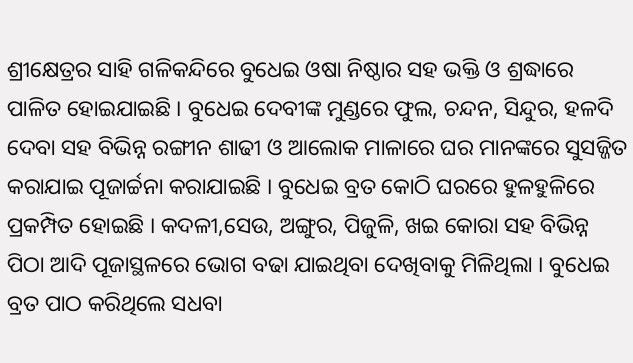ଶ୍ରୀକ୍ଷେତ୍ରର ସାହି ଗଳିକନ୍ଦିରେ ବୁଧେଇ ଓଷା ନିଷ୍ଠାର ସହ ଭକ୍ତି ଓ ଶ୍ରଦ୍ଧାରେ ପାଳିତ ହୋଇଯାଇଛି । ବୁଧେଇ ଦେବୀଙ୍କ ମୁଣ୍ଡରେ ଫୁଲ, ଚନ୍ଦନ, ସିନ୍ଦୁର, ହଳଦି ଦେବା ସହ ବିଭିନ୍ନ ରଙ୍ଗୀନ ଶାଢୀ ଓ ଆଲୋକ ମାଳାରେ ଘର ମାନଙ୍କରେ ସୁସଜ୍ଜିତ କରାଯାଇ ପୂଜାର୍ଚ୍ଚନା କରାଯାଇଛି । ବୁଧେଇ ବ୍ରତ କୋଠି ଘରରେ ହୁଳହୁଳିରେ ପ୍ରକମ୍ପିତ ହୋଇଛି । କଦଳୀ,ସେଉ, ଅଙ୍ଗୁର, ପିଜୁଳି, ଖଇ କୋରା ସହ ବିଭିନ୍ନ ପିଠା ଆଦି ପୂଜାସ୍ଥଳରେ ଭୋଗ ବଢା ଯାଇଥିବା ଦେଖିବାକୁ ମିଳିଥିଲା । ବୁଧେଇ ବ୍ରତ ପାଠ କରିଥିଲେ ସଧବା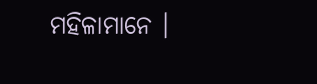ମହିଳାମାନେ ।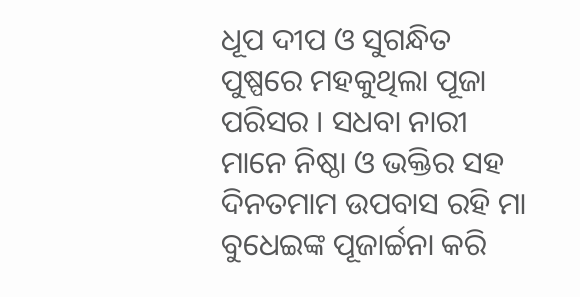ଧୂପ ଦୀପ ଓ ସୁଗନ୍ଧିତ ପୁଷ୍ପରେ ମହକୁଥିଲା ପୂଜା ପରିସର । ସଧବା ନାରୀ ମାନେ ନିଷ୍ଠା ଓ ଭକ୍ତିର ସହ ଦିନତମାମ ଉପବାସ ରହି ମା ବୁଧେଇଙ୍କ ପୂଜାର୍ଚ୍ଚନା କରି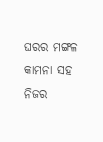ଘରର ମଙ୍ଗଳ କାମନା ସହ ନିଜର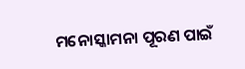ମନୋସ୍କାମନା ପୂରଣ ପାଇଁ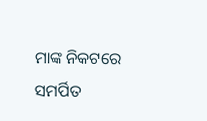ମାଙ୍କ ନିକଟରେ ସମର୍ପିତ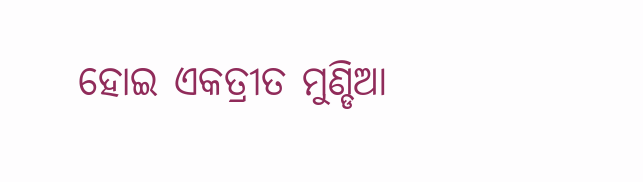ହୋଇ ଏକତ୍ରୀତ ମୁଣ୍ଡିଆ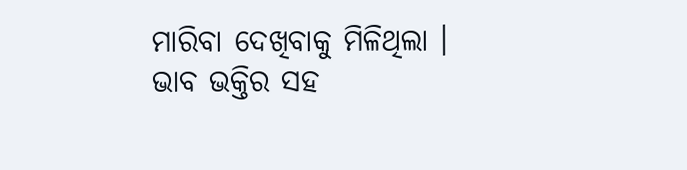ମାରିବା ଦେଖିବାକୁ ମିଳିଥିଲା ।
ଭାବ ଭକ୍ତିର ସହ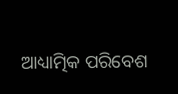ଆଧ୍ୟାତ୍ମିକ ପରିବେଶ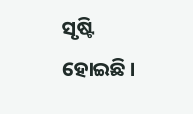ସୃଷ୍ଟି ହୋଇଛି ।